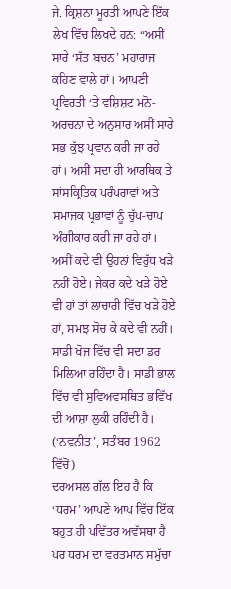ਜੇ. ਕ੍ਰਿਸ਼ਨਾ ਮੂਰਤੀ ਆਪਣੇ ਇੱਕ ਲੇਖ ਵਿੱਚ ਲਿਖਦੇ ਹਨ: “ਅਸੀਂ ਸਾਰੇ ‘ਸੱਤ ਬਚਨ’ ਮਹਾਰਾਜ ਕਹਿਣ ਵਾਲੇ ਹਾਂ। ਆਪਣੀ ਪ੍ਰਵਿਰਤੀ ‘ਤੇ ਵਸ਼ਿਸ਼ਟ ਮਨੋ-ਅਰਚਨਾ ਦੇ ਅਨੁਸਾਰ ਅਸੀਂ ਸਾਰੇ ਸਭ ਕੁੱਝ ਪ੍ਰਵਾਨ ਕਰੀ ਜਾ ਰਹੇ ਹਾਂ। ਅਸੀਂ ਸਦਾ ਹੀ ਆਰਥਿਕ ਤੇ ਸਾਂਸਕ੍ਰਿਤਿਕ ਪਰੰਪਰਾਵਾਂ ਅਤੇ ਸਮਾਜਕ ਪ੍ਰਭਾਵਾਂ ਨੂੰ ਚੁੱਪ-ਚਾਪ ਅੰਗੀਕਾਰ ਕਰੀ ਜਾ ਰਹੇ ਹਾਂ। ਅਸੀਂ ਕਦੇ ਵੀ ਉਹਨਾਂ ਵਿਰੁੱਧ ਖੜੇ ਨਹੀਂ ਹੋਏ। ਜੇਕਰ ਕਦੇ ਖੜੇ ਹੋਏ ਵੀ ਹਾਂ ਤਾਂ ਲਾਚਾਰੀ ਵਿੱਚ ਖੜੇ ਹੋਏ ਹਾਂ, ਸਮਝ ਸੋਚ ਕੇ ਕਦੇ ਵੀ ਨਹੀਂ। ਸਾਡੀ ਖੋਜ ਵਿੱਚ ਵੀ ਸਦਾ ਡਰ ਮਿਲਿਆ ਰਹਿੰਦਾ ਹੈ। ਸਾਡੀ ਭਾਲ ਵਿੱਚ ਵੀ ਸੁਵਿਅਵਸਥਿਤ ਭਵਿੱਖ ਦੀ ਆਸ਼ਾ ਲੁਕੀ ਰਹਿੰਦੀ ਹੈ। (‘ਨਵਨੀਤ’, ਸਤੰਬਰ 1962 ਵਿੱਚੋਂ)
ਦਰਅਸਲ ਗੱਲ ਇਹ ਹੈ ਕਿ ‘ਧਰਮ’ ਆਪਣੇ ਆਪ ਵਿੱਚ ਇੱਕ ਬਹੁਤ ਹੀ ਪਵਿੱਤਰ ਅਵੱਸਥਾ ਹੈ ਪਰ ਧਰਮ ਦਾ ਵਰਤਮਾਨ ਸਮੁੱਚਾ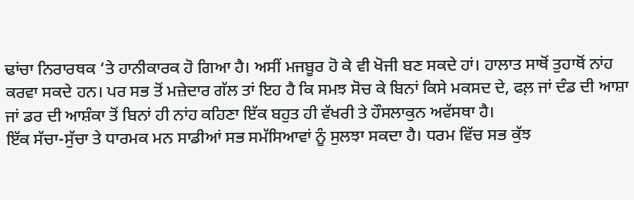ਢਾਂਚਾ ਨਿਰਾਰਥਕ ‘ਤੇ ਹਾਨੀਕਾਰਕ ਹੋ ਗਿਆ ਹੈ। ਅਸੀਂ ਮਜਬੂਰ ਹੋ ਕੇ ਵੀ ਖੋਜੀ ਬਣ ਸਕਦੇ ਹਾਂ। ਹਾਲਾਤ ਸਾਥੋਂ ਤੁਹਾਥੋਂ ਨਾਂਹ ਕਰਵਾ ਸਕਦੇ ਹਨ। ਪਰ ਸਭ ਤੋਂ ਮਜ਼ੇਦਾਰ ਗੱਲ ਤਾਂ ਇਹ ਹੈ ਕਿ ਸਮਝ ਸੋਚ ਕੇ ਬਿਨਾਂ ਕਿਸੇ ਮਕਸਦ ਦੇ, ਫਲ਼ ਜਾਂ ਦੰਡ ਦੀ ਆਸ਼ਾ ਜਾਂ ਡਰ ਦੀ ਆਸ਼ੰਕਾ ਤੋਂ ਬਿਨਾਂ ਹੀ ਨਾਂਹ ਕਹਿਣਾ ਇੱਕ ਬਹੁਤ ਹੀ ਵੱਖਰੀ ਤੇ ਹੌਸਲਾਕੁਨ ਅਵੱਸਥਾ ਹੈ।
ਇੱਕ ਸੱਚਾ-ਸੁੱਚਾ ਤੇ ਧਾਰਮਕ ਮਨ ਸਾਡੀਆਂ ਸਭ ਸਮੱਸਿਆਵਾਂ ਨੂੰ ਸੁਲਝਾ ਸਕਦਾ ਹੈ। ਧਰਮ ਵਿੱਚ ਸਭ ਕੁੱਝ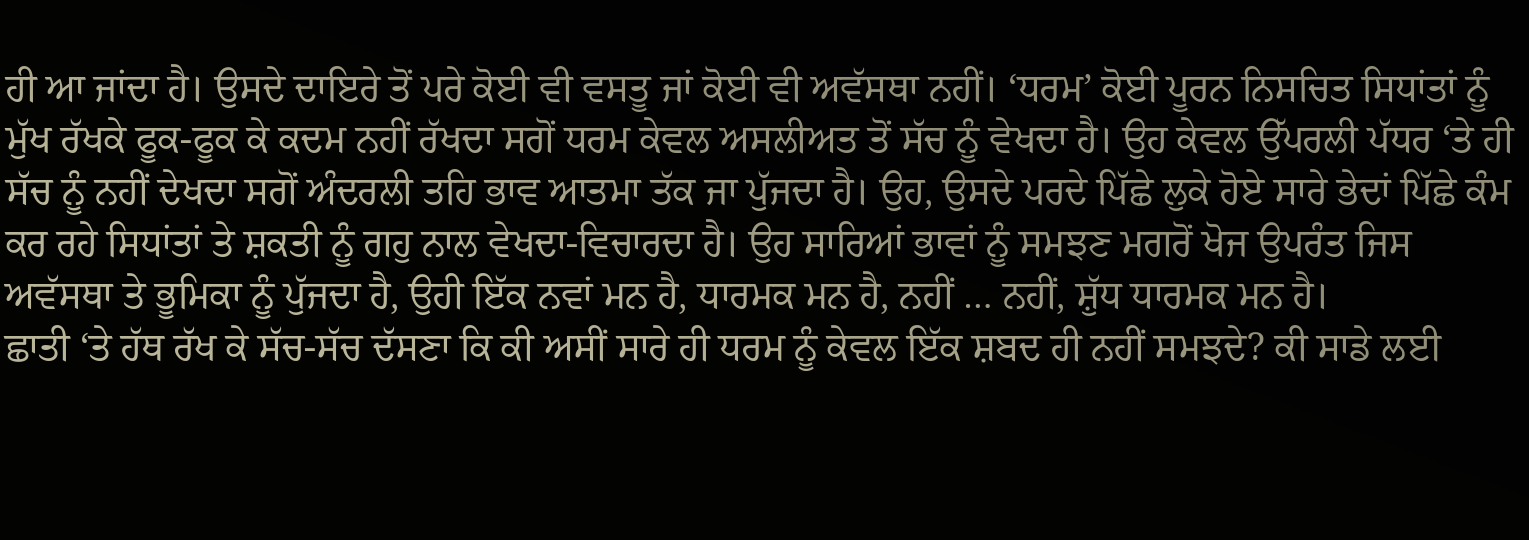ਹੀ ਆ ਜਾਂਦਾ ਹੈ। ਉਸਦੇ ਦਾਇਰੇ ਤੋਂ ਪਰੇ ਕੋਈ ਵੀ ਵਸਤੂ ਜਾਂ ਕੋਈ ਵੀ ਅਵੱਸਥਾ ਨਹੀਂ। ‘ਧਰਮ’ ਕੋਈ ਪੂਰਨ ਨਿਸਚਿਤ ਸਿਧਾਂਤਾਂ ਨੂੰ ਮੁੱਖ ਰੱਖਕੇ ਫੂਕ-ਫੂਕ ਕੇ ਕਦਮ ਨਹੀਂ ਰੱਖਦਾ ਸਗੋਂ ਧਰਮ ਕੇਵਲ ਅਸਲੀਅਤ ਤੋਂ ਸੱਚ ਨੂੰ ਵੇਖਦਾ ਹੈ। ਉਹ ਕੇਵਲ ਉੱਪਰਲੀ ਪੱਧਰ ‘ਤੇ ਹੀ ਸੱਚ ਨੂੰ ਨਹੀਂ ਦੇਖਦਾ ਸਗੋਂ ਅੰਦਰਲੀ ਤਹਿ ਭਾਵ ਆਤਮਾ ਤੱਕ ਜਾ ਪੁੱਜਦਾ ਹੈ। ਉਹ, ਉਸਦੇ ਪਰਦੇ ਪਿੱਛੇ ਲੁਕੇ ਹੋਏ ਸਾਰੇ ਭੇਦਾਂ ਪਿੱਛੇ ਕੰਮ ਕਰ ਰਹੇ ਸਿਧਾਂਤਾਂ ਤੇ ਸ਼ਕਤੀ ਨੂੰ ਗਹੁ ਨਾਲ ਵੇਖਦਾ-ਵਿਚਾਰਦਾ ਹੈ। ਉਹ ਸਾਰਿਆਂ ਭਾਵਾਂ ਨੂੰ ਸਮਝਣ ਮਗਰੋਂ ਖੋਜ ਉਪਰੰਤ ਜਿਸ ਅਵੱਸਥਾ ਤੇ ਭੂਮਿਕਾ ਨੂੰ ਪੁੱਜਦਾ ਹੈ, ਉਹੀ ਇੱਕ ਨਵਾਂ ਮਨ ਹੈ, ਧਾਰਮਕ ਮਨ ਹੈ, ਨਹੀਂ … ਨਹੀਂ, ਸ਼ੁੱਧ ਧਾਰਮਕ ਮਨ ਹੈ।
ਛਾਤੀ ‘ਤੇ ਹੱਥ ਰੱਖ ਕੇ ਸੱਚ-ਸੱਚ ਦੱਸਣਾ ਕਿ ਕੀ ਅਸੀਂ ਸਾਰੇ ਹੀ ਧਰਮ ਨੂੰ ਕੇਵਲ ਇੱਕ ਸ਼ਬਦ ਹੀ ਨਹੀਂ ਸਮਝਦੇ? ਕੀ ਸਾਡੇ ਲਈ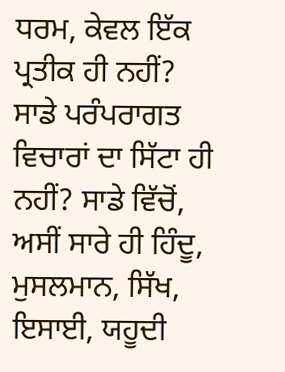ਧਰਮ, ਕੇਵਲ ਇੱਕ ਪ੍ਰਤੀਕ ਹੀ ਨਹੀਂ? ਸਾਡੇ ਪਰੰਪਰਾਗਤ ਵਿਚਾਰਾਂ ਦਾ ਸਿੱਟਾ ਹੀ ਨਹੀਂ? ਸਾਡੇ ਵਿੱਚੋਂ, ਅਸੀਂ ਸਾਰੇ ਹੀ ਹਿੰਦੂ, ਮੁਸਲਮਾਨ, ਸਿੱਖ, ਇਸਾਈ, ਯਹੂਦੀ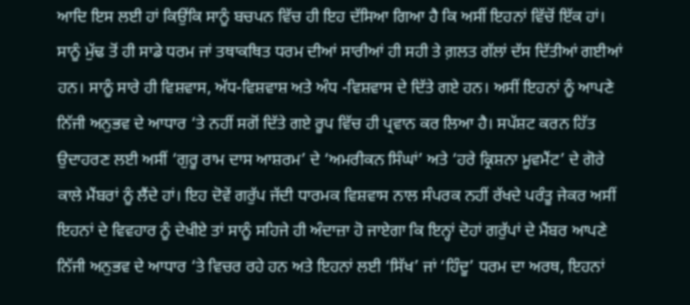ਆਦਿ ਇਸ ਲਈ ਹਾਂ ਕਿਉਂਕਿ ਸਾਨੂੰ ਬਚਪਨ ਵਿੱਚ ਹੀ ਇਹ ਦੱਸਿਆ ਗਿਆ ਹੈ ਕਿ ਅਸੀਂ ਇਹਨਾਂ ਵਿੱਚੋਂ ਇੱਕ ਹਾਂ। ਸਾਨੂੰ ਮੁੱਢ ਤੋਂ ਹੀ ਸਾਡੇ ਧਰਮ ਜਾਂ ਤਥਾਕਥਿਤ ਧਰਮ ਦੀਆਂ ਸਾਰੀਆਂ ਹੀ ਸਹੀ ਤੇ ਗ਼ਲਤ ਗੱਲਾਂ ਦੱਸ ਦਿੱਤੀਆਂ ਗਈਆਂ ਹਨ। ਸਾਨੂੰ ਸਾਰੇ ਹੀ ਵਿਸ਼ਵਾਸ, ਅੱਧ-ਵਿਸ਼ਵਾਸ਼ ਅਤੇ ਅੰਧ -ਵਿਸ਼ਵਾਸ ਦੇ ਦਿੱਤੇ ਗਏ ਹਨ। ਅਸੀਂ ਇਹਨਾਂ ਨੂੰ ਆਪਣੇ ਨਿੱਜੀ ਅਨੁਭਵ ਦੇ ਆਧਾਰ ‘ਤੇ ਨਹੀਂ ਸਗੋਂ ਦਿੱਤੇ ਗਏ ਰੂਪ ਵਿੱਚ ਹੀ ਪ੍ਰਵਾਨ ਕਰ ਲਿਆ ਹੈ। ਸਪੱਸ਼ਟ ਕਰਨ ਹਿੱਤ ਉਦਾਹਰਣ ਲਈ ਅਸੀਂ ‘ਗੁਰੂ ਰਾਮ ਦਾਸ ਆਸ਼ਰਮ’ ਦੇ ‘ਅਮਰੀਕਨ ਸਿੰਘਾਂ’ ਅਤੇ ‘ਹਰੇ ਕ੍ਰਿਸ਼ਨਾ ਮੂਵਮੈਂਟ’ ਦੇ ਗੋਰੇ ਕਾਲੇ ਮੈਂਬਰਾਂ ਨੂੰ ਲੈਂਦੇ ਹਾਂ। ਇਹ ਦੋਵੇਂ ਗਰੁੱਪ ਜੱਦੀ ਧਾਰਮਕ ਵਿਸ਼ਵਾਸ ਨਾਲ ਸੰਪਰਕ ਨਹੀਂ ਰੱਖਦੇ ਪਰੰਤੂ ਜੇਕਰ ਅਸੀਂ ਇਹਨਾਂ ਦੇ ਵਿਵਹਾਰ ਨੂੰ ਦੇਖੀਏ ਤਾਂ ਸਾਨੂੰ ਸਹਿਜੇ ਹੀ ਅੰਦਾਜ਼ਾ ਹੋ ਜਾਏਗਾ ਕਿ ਇਨ੍ਹਾਂ ਦੋਹਾਂ ਗਰੁੱਪਾਂ ਦੇ ਮੈਂਬਰ ਆਪਣੇ ਨਿੱਜੀ ਅਨੁਭਵ ਦੇ ਆਧਾਰ ‘ਤੇ ਵਿਚਰ ਰਹੇ ਹਨ ਅਤੇ ਇਹਨਾਂ ਲਈ ‘ਸਿੱਖ’ ਜਾਂ ‘ਹਿੰਦੂ’ ਧਰਮ ਦਾ ਅਰਥ, ਇਹਨਾਂ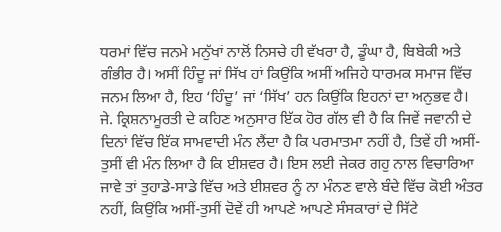ਧਰਮਾਂ ਵਿੱਚ ਜਨਮੇ ਮਨੁੱਖਾਂ ਨਾਲੋਂ ਨਿਸਚੇ ਹੀ ਵੱਖਰਾ ਹੈ, ਡੂੰਘਾ ਹੈ, ਬਿਬੇਕੀ ਅਤੇ ਗੰਭੀਰ ਹੈ। ਅਸੀਂ ਹਿੰਦੂ ਜਾਂ ਸਿੱਖ ਹਾਂ ਕਿਉਂਕਿ ਅਸੀਂ ਅਜਿਹੇ ਧਾਰਮਕ ਸਮਾਜ ਵਿੱਚ ਜਨਮ ਲਿਆ ਹੈ, ਇਹ ‘ਹਿੰਦੂ’ ਜਾਂ ‘ਸਿੱਖ’ ਹਨ ਕਿਉਂਕਿ ਇਹਨਾਂ ਦਾ ਅਨੁਭਵ ਹੈ।
ਜੇ. ਕ੍ਰਿਸ਼ਨਾਮੂਰਤੀ ਦੇ ਕਹਿਣ ਅਨੁਸਾਰ ਇੱਕ ਹੋਰ ਗੱਲ ਵੀ ਹੈ ਕਿ ਜਿਵੇਂ ਜਵਾਨੀ ਦੇ ਦਿਨਾਂ ਵਿੱਚ ਇੱਕ ਸਾਮਵਾਦੀ ਮੰਨ ਲੈਂਦਾ ਹੈ ਕਿ ਪਰਮਾਤਮਾ ਨਹੀਂ ਹੈ, ਤਿਵੇਂ ਹੀ ਅਸੀਂ-ਤੁਸੀਂ ਵੀ ਮੰਨ ਲਿਆ ਹੈ ਕਿ ਈਸ਼ਵਰ ਹੈ। ਇਸ ਲਈ ਜੇਕਰ ਗਹੁ ਨਾਲ ਵਿਚਾਰਿਆ ਜਾਵੇ ਤਾਂ ਤੁਹਾਡੇ-ਸਾਡੇ ਵਿੱਚ ਅਤੇ ਈਸ਼ਵਰ ਨੂੰ ਨਾ ਮੰਨਣ ਵਾਲੇ ਬੰਦੇ ਵਿੱਚ ਕੋਈ ਅੰਤਰ ਨਹੀਂ, ਕਿਉਂਕਿ ਅਸੀਂ-ਤੁਸੀਂ ਦੋਵੇਂ ਹੀ ਆਪਣੇ ਆਪਣੇ ਸੰਸਕਾਰਾਂ ਦੇ ਸਿੱਟੇ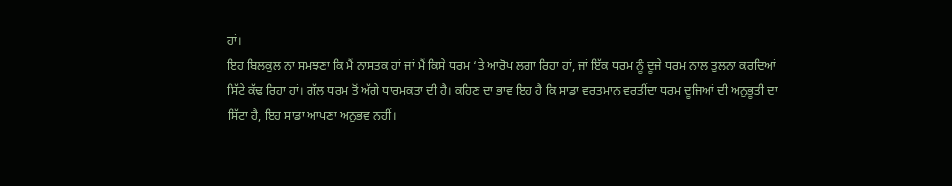ਹਾਂ।
ਇਹ ਬਿਲਕੁਲ ਨਾ ਸਮਝਣਾ ਕਿ ਮੈਂ ਨਾਸਤਕ ਹਾਂ ਜਾਂ ਮੈਂ ਕਿਸੇ ਧਰਮ ‘ਤੇ ਆਰੋਪ ਲਗਾ ਰਿਹਾ ਹਾਂ, ਜਾਂ ਇੱਕ ਧਰਮ ਨੂੰ ਦੂਜੇ ਧਰਮ ਨਾਲ ਤੁਲਨਾ ਕਰਦਿਆਂ ਸਿੱਟੇ ਕੱਢ ਰਿਹਾ ਹਾਂ। ਗੱਲ ਧਰਮ ਤੋਂ ਅੱਗੇ ਧਾਰਮਕਤਾ ਦੀ ਹੈ। ਕਹਿਣ ਦਾ ਭਾਵ ਇਹ ਹੈ ਕਿ ਸਾਡਾ ਵਰਤਮਾਨ ਵਰਤੀਂਦਾ ਧਰਮ ਦੂਜਿਆਂ ਦੀ ਅਨੁਭੂਤੀ ਦਾ ਸਿੱਟਾ ਹੈ, ਇਹ ਸਾਡਾ ਆਪਣਾ ਅਨੁਭਵ ਨਹੀਂ।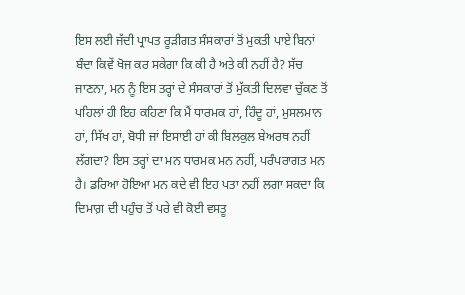ਇਸ ਲਈ ਜੱਦੀ ਪ੍ਰਾਪਤ ਰੂੜੀਗਤ ਸੰਸਕਾਰਾਂ ਤੋਂ ਮੁਕਤੀ ਪਾਏ ਬਿਨਾਂ ਬੰਦਾ ਕਿਵੇਂ ਖੋਜ ਕਰ ਸਕੇਗਾ ਕਿ ਕੀ ਹੈ ਅਤੇ ਕੀ ਨਹੀਂ ਹੈ? ਸੱਚ ਜਾਣਨਾ, ਮਨ ਨੂੰ ਇਸ ਤਰ੍ਹਾਂ ਦੇ ਸੰਸਕਾਰਾਂ ਤੋਂ ਮੁੱਕਤੀ ਦਿਲਵਾ ਚੁੱਕਣ ਤੋਂ ਪਹਿਲਾਂ ਹੀ ਇਹ ਕਹਿਣਾ ਕਿ ਮੈਂ ਧਾਰਮਕ ਹਾਂ, ਹਿੰਦੂ ਹਾਂ, ਮੁਸਲਮਾਨ ਹਾਂ, ਸਿੱਖ ਹਾਂ, ਬੋਧੀ ਜਾਂ ਇਸਾਈ ਹਾਂ ਕੀ ਬਿਲਕੁਲ ਬੇਅਰਥ ਨਹੀਂ ਲੱਗਦਾ? ਇਸ ਤਰ੍ਹਾਂ ਦਾ ਮਨ ਧਾਰਮਕ ਮਨ ਨਹੀਂ, ਪਰੰਪਰਾਗਤ ਮਨ ਹੈ। ਡਰਿਆ ਹੋਇਆ ਮਨ ਕਦੇ ਵੀ ਇਹ ਪਤਾ ਨਹੀਂ ਲਗਾ ਸਕਦਾ ਕਿ ਦਿਮਾਗ਼ ਦੀ ਪਹੁੰਚ ਤੋਂ ਪਰੇ ਵੀ ਕੋਈ ਵਸਤੂ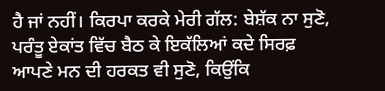ਹੈ ਜਾਂ ਨਹੀਂ। ਕਿਰਪਾ ਕਰਕੇ ਮੇਰੀ ਗੱਲ: ਬੇਸ਼ੱਕ ਨਾ ਸੁਣੋ, ਪਰੰਤੂ ਏਕਾਂਤ ਵਿੱਚ ਬੈਠ ਕੇ ਇਕੱਲਿਆਂ ਕਦੇ ਸਿਰਫ਼ ਆਪਣੇ ਮਨ ਦੀ ਹਰਕਤ ਵੀ ਸੁਣੋ, ਕਿਉਂਕਿ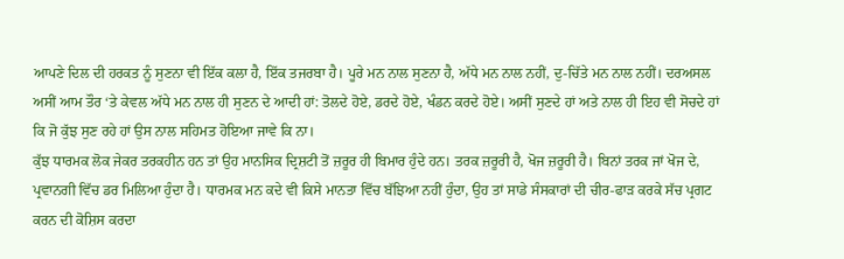ਆਪਣੇ ਦਿਲ ਦੀ ਹਰਕਤ ਨੂੰ ਸੁਣਨਾ ਵੀ ਇੱਕ ਕਲਾ ਹੈ, ਇੱਕ ਤਜਰਬਾ ਹੈ। ਪੂਰੇ ਮਨ ਨਾਲ ਸੁਣਨਾ ਹੈ, ਅੱਧੇ ਮਨ ਨਾਲ ਨਹੀਂ, ਦੁ-ਚਿੱਤੇ ਮਨ ਨਾਲ ਨਹੀਂ। ਦਰਅਸਲ ਅਸੀਂ ਆਮ ਤੌਰ ‘ਤੇ ਕੇਵਲ ਅੱਧੇ ਮਨ ਨਾਲ ਹੀ ਸੁਣਨ ਦੇ ਆਦੀ ਹਾਂ: ਤੋਲਦੇ ਹੋਏ, ਡਰਦੇ ਹੋਏ, ਖੰਡਨ ਕਰਦੇ ਹੋਏ। ਅਸੀਂ ਸੁਣਦੇ ਹਾਂ ਅਤੇ ਨਾਲ ਹੀ ਇਹ ਵੀ ਸੋਚਦੇ ਹਾਂ ਕਿ ਜੋ ਕੁੱਝ ਸੁਣ ਰਹੇ ਹਾਂ ਉਸ ਨਾਲ ਸਹਿਮਤ ਹੋਇਆ ਜਾਵੇ ਕਿ ਨਾ।
ਕੁੱਝ ਧਾਰਮਕ ਲੋਕ ਜੇਕਰ ਤਰਕਹੀਨ ਹਨ ਤਾਂ ਉਹ ਮਾਨਸਿਕ ਦ੍ਰਿਸ਼ਟੀ ਤੋਂ ਜ਼ਰੂਰ ਹੀ ਬਿਮਾਰ ਹੁੰਦੇ ਹਨ। ਤਰਕ ਜ਼ਰੂਰੀ ਹੈ, ਖੋਜ ਜ਼ਰੂਰੀ ਹੈ। ਬਿਨਾਂ ਤਰਕ ਜਾਂ ਖੋਜ ਦੇ, ਪ੍ਰਵਾਨਗੀ ਵਿੱਚ ਡਰ ਮਿਲਿਆ ਹੁੰਦਾ ਹੈ। ਧਾਰਮਕ ਮਨ ਕਦੇ ਵੀ ਕਿਸੇ ਮਾਨਤਾ ਵਿੱਚ ਬੱਝਿਆ ਨਹੀਂ ਹੁੰਦਾ, ਉਹ ਤਾਂ ਸਾਡੇ ਸੰਸਕਾਰਾਂ ਦੀ ਚੀਰ-ਫਾੜ ਕਰਕੇ ਸੱਚ ਪ੍ਰਗਟ ਕਰਨ ਦੀ ਕੋਸ਼ਿਸ ਕਰਦਾ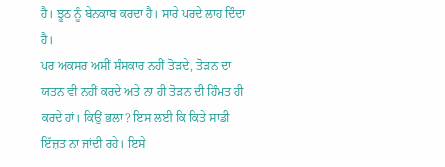ਹੈ। ਝੂਠ ਨੂੰ ਬੇਨਕਾਬ ਕਰਦਾ ਹੈ। ਸਾਰੇ ਪਰਦੇ ਲਾਹ ਦਿੰਦਾ ਹੈ।
ਪਰ ਅਕਸਰ ਅਸੀਂ ਸੰਸਕਾਰ ਨਹੀਂ ਤੋੜਦੇ, ਤੋੜਨ ਦਾ ਯਤਨ ਵੀ ਨਹੀਂ ਕਰਦੇ ਅਤੇ ਨਾ ਹੀ ਤੋੜਨ ਦੀ ਹਿੰਮਤ ਹੀ ਕਰਦੇ ਹਾਂ। ਕਿਉਂ ਭਲਾ? ਇਸ ਲਈ ਕਿ ਕਿਤੇ ਸਾਡੀ ਇੱਜ਼ਤ ਨਾ ਜਾਂਦੀ ਰਹੇ। ਇਸੇ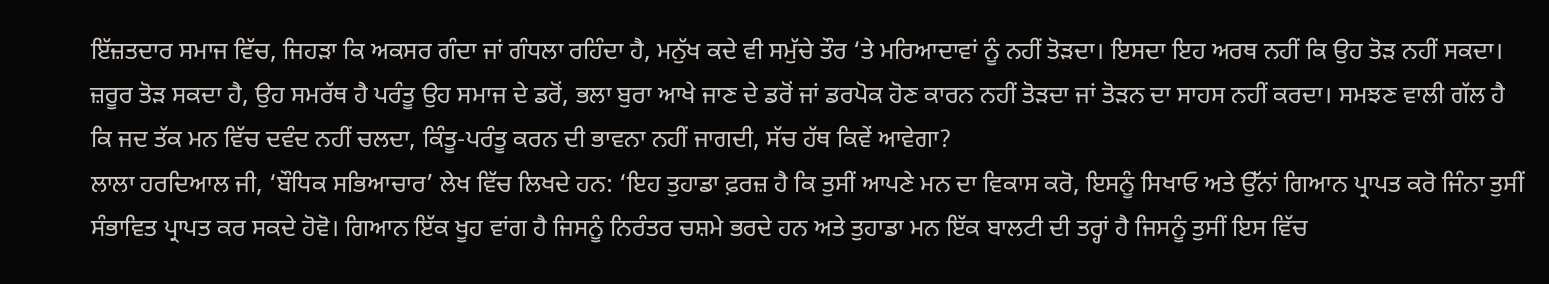ਇੱਜ਼ਤਦਾਰ ਸਮਾਜ ਵਿੱਚ, ਜਿਹੜਾ ਕਿ ਅਕਸਰ ਗੰਦਾ ਜਾਂ ਗੰਧਲਾ ਰਹਿੰਦਾ ਹੈ, ਮਨੁੱਖ ਕਦੇ ਵੀ ਸਮੁੱਚੇ ਤੌਰ ‘ਤੇ ਮਰਿਆਦਾਵਾਂ ਨੂੰ ਨਹੀਂ ਤੋੜਦਾ। ਇਸਦਾ ਇਹ ਅਰਥ ਨਹੀਂ ਕਿ ਉਹ ਤੋੜ ਨਹੀਂ ਸਕਦਾ। ਜ਼ਰੂਰ ਤੋੜ ਸਕਦਾ ਹੈ, ਉਹ ਸਮਰੱਥ ਹੈ ਪਰੰਤੂ ਉਹ ਸਮਾਜ ਦੇ ਡਰੋਂ, ਭਲਾ ਬੁਰਾ ਆਖੇ ਜਾਣ ਦੇ ਡਰੋਂ ਜਾਂ ਡਰਪੋਕ ਹੋਣ ਕਾਰਨ ਨਹੀਂ ਤੋੜਦਾ ਜਾਂ ਤੋੜਨ ਦਾ ਸਾਹਸ ਨਹੀਂ ਕਰਦਾ। ਸਮਝਣ ਵਾਲੀ ਗੱਲ ਹੈ ਕਿ ਜਦ ਤੱਕ ਮਨ ਵਿੱਚ ਦਵੰਦ ਨਹੀਂ ਚਲਦਾ, ਕਿੰਤੂ-ਪਰੰਤੂ ਕਰਨ ਦੀ ਭਾਵਨਾ ਨਹੀਂ ਜਾਗਦੀ, ਸੱਚ ਹੱਥ ਕਿਵੇਂ ਆਵੇਗਾ?
ਲਾਲਾ ਹਰਦਿਆਲ ਜੀ, ‘ਬੌਧਿਕ ਸਭਿਆਚਾਰ’ ਲੇਖ ਵਿੱਚ ਲਿਖਦੇ ਹਨ: ‘ਇਹ ਤੁਹਾਡਾ ਫ਼ਰਜ਼ ਹੈ ਕਿ ਤੁਸੀਂ ਆਪਣੇ ਮਨ ਦਾ ਵਿਕਾਸ ਕਰੋ, ਇਸਨੂੰ ਸਿਖਾਓ ਅਤੇ ਉੱਨਾਂ ਗਿਆਨ ਪ੍ਰਾਪਤ ਕਰੋ ਜਿੰਨਾ ਤੁਸੀਂ ਸੰਭਾਵਿਤ ਪ੍ਰਾਪਤ ਕਰ ਸਕਦੇ ਹੋਵੋ। ਗਿਆਨ ਇੱਕ ਖੂਹ ਵਾਂਗ ਹੈ ਜਿਸਨੂੰ ਨਿਰੰਤਰ ਚਸ਼ਮੇ ਭਰਦੇ ਹਨ ਅਤੇ ਤੁਹਾਡਾ ਮਨ ਇੱਕ ਬਾਲਟੀ ਦੀ ਤਰ੍ਹਾਂ ਹੈ ਜਿਸਨੂੰ ਤੁਸੀਂ ਇਸ ਵਿੱਚ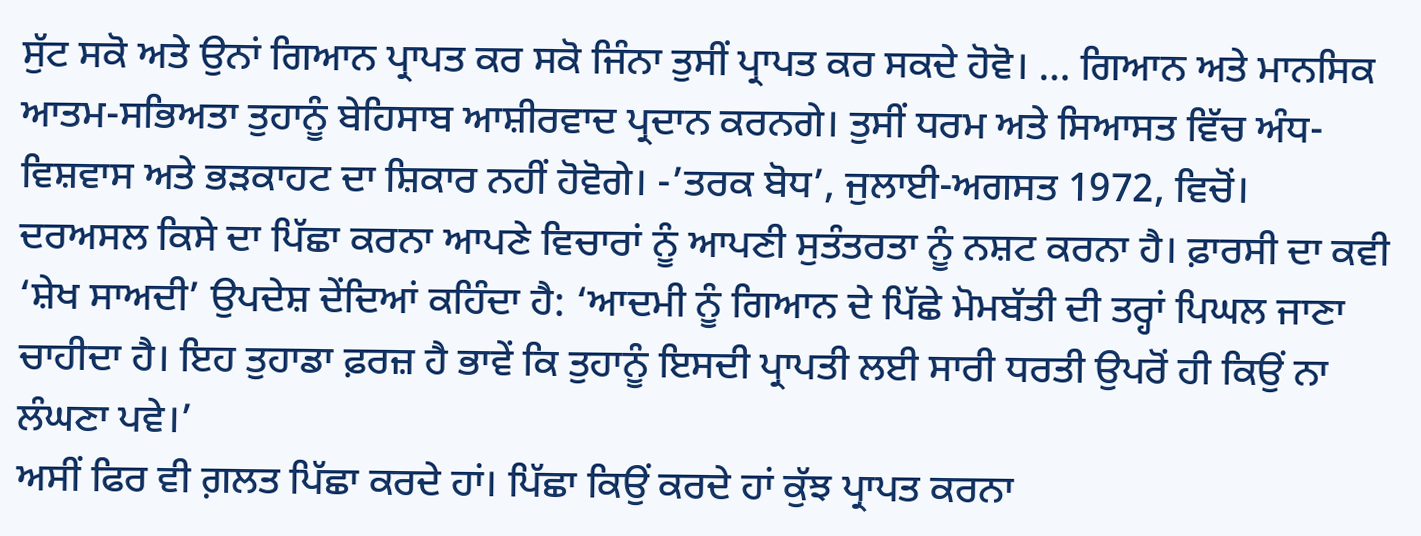ਸੁੱਟ ਸਕੋ ਅਤੇ ਉਨਾਂ ਗਿਆਨ ਪ੍ਰਾਪਤ ਕਰ ਸਕੋ ਜਿੰਨਾ ਤੁਸੀਂ ਪ੍ਰਾਪਤ ਕਰ ਸਕਦੇ ਹੋਵੋ। … ਗਿਆਨ ਅਤੇ ਮਾਨਸਿਕ ਆਤਮ-ਸਭਿਅਤਾ ਤੁਹਾਨੂੰ ਬੇਹਿਸਾਬ ਆਸ਼ੀਰਵਾਦ ਪ੍ਰਦਾਨ ਕਰਨਗੇ। ਤੁਸੀਂ ਧਰਮ ਅਤੇ ਸਿਆਸਤ ਵਿੱਚ ਅੰਧ-ਵਿਸ਼ਵਾਸ ਅਤੇ ਭੜਕਾਹਟ ਦਾ ਸ਼ਿਕਾਰ ਨਹੀਂ ਹੋਵੋਗੇ। -’ਤਰਕ ਬੋਧ’, ਜੁਲਾਈ-ਅਗਸਤ 1972, ਵਿਚੋਂ।
ਦਰਅਸਲ ਕਿਸੇ ਦਾ ਪਿੱਛਾ ਕਰਨਾ ਆਪਣੇ ਵਿਚਾਰਾਂ ਨੂੰ ਆਪਣੀ ਸੁਤੰਤਰਤਾ ਨੂੰ ਨਸ਼ਟ ਕਰਨਾ ਹੈ। ਫ਼ਾਰਸੀ ਦਾ ਕਵੀ ‘ਸ਼ੇਖ ਸਾਅਦੀ’ ਉਪਦੇਸ਼ ਦੇਂਦਿਆਂ ਕਹਿੰਦਾ ਹੈ: ‘ਆਦਮੀ ਨੂੰ ਗਿਆਨ ਦੇ ਪਿੱਛੇ ਮੋਮਬੱਤੀ ਦੀ ਤਰ੍ਹਾਂ ਪਿਘਲ ਜਾਣਾ ਚਾਹੀਦਾ ਹੈ। ਇਹ ਤੁਹਾਡਾ ਫ਼ਰਜ਼ ਹੈ ਭਾਵੇਂ ਕਿ ਤੁਹਾਨੂੰ ਇਸਦੀ ਪ੍ਰਾਪਤੀ ਲਈ ਸਾਰੀ ਧਰਤੀ ਉਪਰੋਂ ਹੀ ਕਿਉਂ ਨਾ ਲੰਘਣਾ ਪਵੇ।’
ਅਸੀਂ ਫਿਰ ਵੀ ਗ਼ਲਤ ਪਿੱਛਾ ਕਰਦੇ ਹਾਂ। ਪਿੱਛਾ ਕਿਉਂ ਕਰਦੇ ਹਾਂ ਕੁੱਝ ਪ੍ਰਾਪਤ ਕਰਨਾ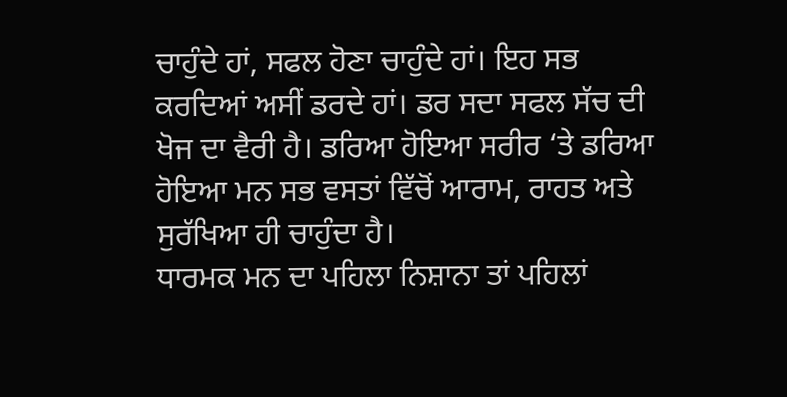ਚਾਹੁੰਦੇ ਹਾਂ, ਸਫਲ ਹੋਣਾ ਚਾਹੁੰਦੇ ਹਾਂ। ਇਹ ਸਭ ਕਰਦਿਆਂ ਅਸੀਂ ਡਰਦੇ ਹਾਂ। ਡਰ ਸਦਾ ਸਫਲ ਸੱਚ ਦੀ ਖੋਜ ਦਾ ਵੈਰੀ ਹੈ। ਡਰਿਆ ਹੋਇਆ ਸਰੀਰ ‘ਤੇ ਡਰਿਆ ਹੋਇਆ ਮਨ ਸਭ ਵਸਤਾਂ ਵਿੱਚੋਂ ਆਰਾਮ, ਰਾਹਤ ਅਤੇ ਸੁਰੱਖਿਆ ਹੀ ਚਾਹੁੰਦਾ ਹੈ।
ਧਾਰਮਕ ਮਨ ਦਾ ਪਹਿਲਾ ਨਿਸ਼ਾਨਾ ਤਾਂ ਪਹਿਲਾਂ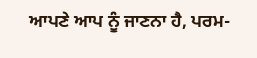ਆਪਣੇ ਆਪ ਨੂੰ ਜਾਣਨਾ ਹੈ, ਪਰਮ-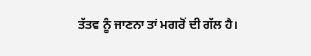ਤੱਤਵ ਨੂੰ ਜਾਣਨਾ ਤਾਂ ਮਗਰੋਂ ਦੀ ਗੱਲ ਹੈ।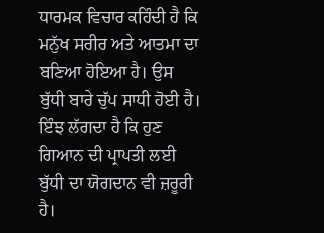ਧਾਰਮਕ ਵਿਚਾਰ ਕਹਿੰਦੀ ਹੈ ਕਿ ਮਨੁੱਖ ਸਰੀਰ ਅਤੇ ਆਤਮਾ ਦਾ ਬਣਿਆ ਹੋਇਆ ਹੈ। ਉਸ ਬੁੱਧੀ ਬਾਰੇ ਚੁੱਪ ਸਾਧੀ ਹੋਈ ਹੈ। ਇੰਝ ਲੱਗਦਾ ਹੈ ਕਿ ਹੁਣ ਗਿਆਨ ਦੀ ਪ੍ਰਾਪਤੀ ਲਈ ਬੁੱਧੀ ਦਾ ਯੋਗਦਾਨ ਵੀ ਜ਼ਰੂਰੀ ਹੈ।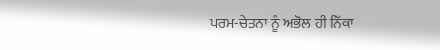ਪਰਮ-ਚੇਤਨਾ ਨੂੰ ਅਭੋਲ ਹੀ ਨਿੱਕਾ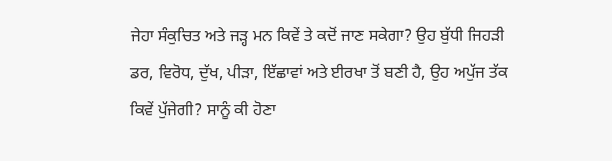ਜੇਹਾ ਸੰਕੁਚਿਤ ਅਤੇ ਜੜ੍ਹ ਮਨ ਕਿਵੇਂ ਤੇ ਕਦੋਂ ਜਾਣ ਸਕੇਗਾ? ਉਹ ਬੁੱਧੀ ਜਿਹੜੀ ਡਰ, ਵਿਰੋਧ, ਦੁੱਖ, ਪੀੜਾ, ਇੱਛਾਵਾਂ ਅਤੇ ਈਰਖਾ ਤੋਂ ਬਣੀ ਹੈ, ਉਹ ਅਪੁੱਜ ਤੱਕ ਕਿਵੇਂ ਪੁੱਜੇਗੀ? ਸਾਨੂੰ ਕੀ ਹੋਣਾ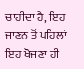ਚਾਹੀਦਾ ਹੈ, ਇਹ ਜਾਣਨ ਤੋਂ ਪਹਿਲਾਂ ਇਹ ਖੋਜਣਾ ਹੀ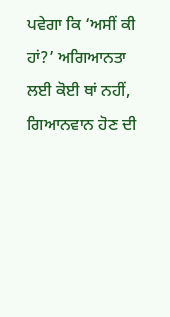ਪਵੇਗਾ ਕਿ ‘ਅਸੀਂ ਕੀ ਹਾਂ?’ ਅਗਿਆਨਤਾ ਲਈ ਕੋਈ ਥਾਂ ਨਹੀਂ, ਗਿਆਨਵਾਨ ਹੋਣ ਦੀ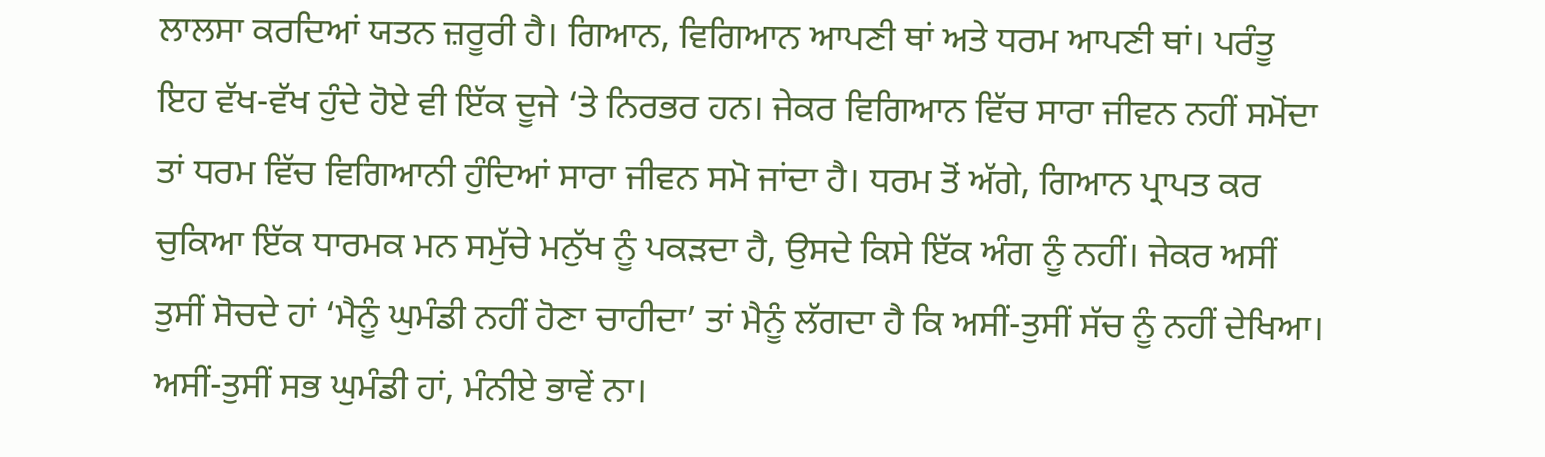ਲਾਲਸਾ ਕਰਦਿਆਂ ਯਤਨ ਜ਼ਰੂਰੀ ਹੈ। ਗਿਆਨ, ਵਿਗਿਆਨ ਆਪਣੀ ਥਾਂ ਅਤੇ ਧਰਮ ਆਪਣੀ ਥਾਂ। ਪਰੰਤੂ ਇਹ ਵੱਖ-ਵੱਖ ਹੁੰਦੇ ਹੋਏ ਵੀ ਇੱਕ ਦੂਜੇ ‘ਤੇ ਨਿਰਭਰ ਹਨ। ਜੇਕਰ ਵਿਗਿਆਨ ਵਿੱਚ ਸਾਰਾ ਜੀਵਨ ਨਹੀਂ ਸਮੋਂਦਾ ਤਾਂ ਧਰਮ ਵਿੱਚ ਵਿਗਿਆਨੀ ਹੁੰਦਿਆਂ ਸਾਰਾ ਜੀਵਨ ਸਮੋ ਜਾਂਦਾ ਹੈ। ਧਰਮ ਤੋਂ ਅੱਗੇ, ਗਿਆਨ ਪ੍ਰਾਪਤ ਕਰ ਚੁਕਿਆ ਇੱਕ ਧਾਰਮਕ ਮਨ ਸਮੁੱਚੇ ਮਨੁੱਖ ਨੂੰ ਪਕੜਦਾ ਹੈ, ਉਸਦੇ ਕਿਸੇ ਇੱਕ ਅੰਗ ਨੂੰ ਨਹੀਂ। ਜੇਕਰ ਅਸੀਂ ਤੁਸੀਂ ਸੋਚਦੇ ਹਾਂ ‘ਮੈਨੂੰ ਘੁਮੰਡੀ ਨਹੀਂ ਹੋਣਾ ਚਾਹੀਦਾ’ ਤਾਂ ਮੈਨੂੰ ਲੱਗਦਾ ਹੈ ਕਿ ਅਸੀਂ-ਤੁਸੀਂ ਸੱਚ ਨੂੰ ਨਹੀਂ ਦੇਖਿਆ। ਅਸੀਂ-ਤੁਸੀਂ ਸਭ ਘੁਮੰਡੀ ਹਾਂ, ਮੰਨੀਏ ਭਾਵੇਂ ਨਾ।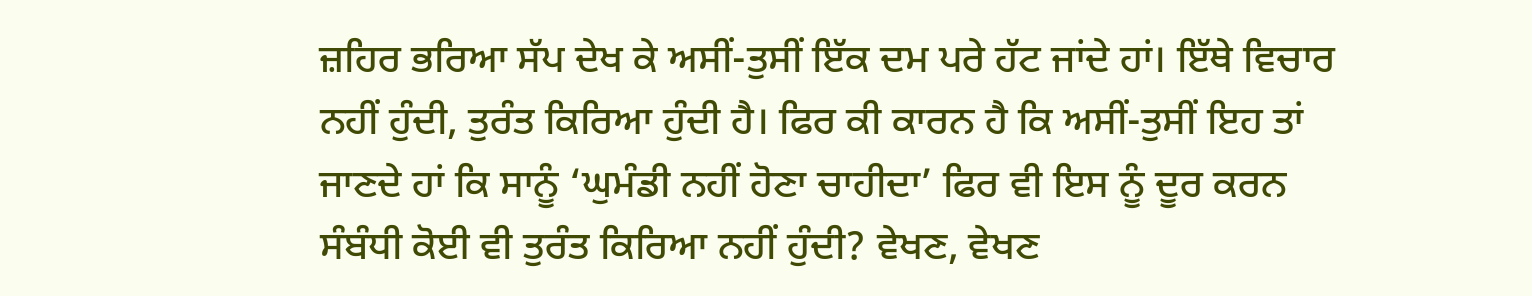ਜ਼ਹਿਰ ਭਰਿਆ ਸੱਪ ਦੇਖ ਕੇ ਅਸੀਂ-ਤੁਸੀਂ ਇੱਕ ਦਮ ਪਰੇ ਹੱਟ ਜਾਂਦੇ ਹਾਂ। ਇੱਥੇ ਵਿਚਾਰ ਨਹੀਂ ਹੁੰਦੀ, ਤੁਰੰਤ ਕਿਰਿਆ ਹੁੰਦੀ ਹੈ। ਫਿਰ ਕੀ ਕਾਰਨ ਹੈ ਕਿ ਅਸੀਂ-ਤੁਸੀਂ ਇਹ ਤਾਂ ਜਾਣਦੇ ਹਾਂ ਕਿ ਸਾਨੂੰ ‘ਘੁਮੰਡੀ ਨਹੀਂ ਹੋਣਾ ਚਾਹੀਦਾ’ ਫਿਰ ਵੀ ਇਸ ਨੂੰ ਦੂਰ ਕਰਨ ਸੰਬੰਧੀ ਕੋਈ ਵੀ ਤੁਰੰਤ ਕਿਰਿਆ ਨਹੀਂ ਹੁੰਦੀ? ਵੇਖਣ, ਵੇਖਣ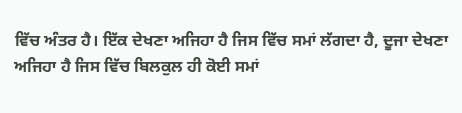ਵਿੱਚ ਅੰਤਰ ਹੈ। ਇੱਕ ਦੇਖਣਾ ਅਜਿਹਾ ਹੈ ਜਿਸ ਵਿੱਚ ਸਮਾਂ ਲੱਗਦਾ ਹੈ, ਦੂਜਾ ਦੇਖਣਾ ਅਜਿਹਾ ਹੈ ਜਿਸ ਵਿੱਚ ਬਿਲਕੁਲ ਹੀ ਕੋਈ ਸਮਾਂ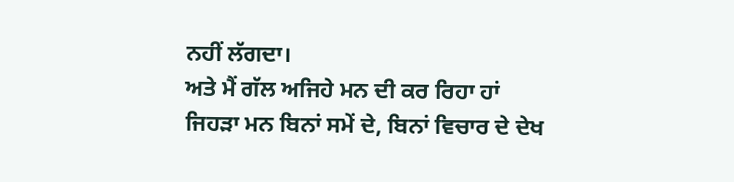ਨਹੀਂ ਲੱਗਦਾ।
ਅਤੇ ਮੈਂ ਗੱਲ ਅਜਿਹੇ ਮਨ ਦੀ ਕਰ ਰਿਹਾ ਹਾਂ ਜਿਹੜਾ ਮਨ ਬਿਨਾਂ ਸਮੇਂ ਦੇ, ਬਿਨਾਂ ਵਿਚਾਰ ਦੇ ਦੇਖ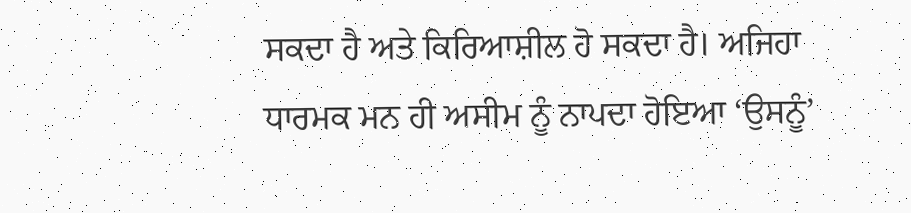ਸਕਦਾ ਹੈ ਅਤੇ ਕਿਰਿਆਸ਼ੀਲ ਹੋ ਸਕਦਾ ਹੈ। ਅਜਿਹਾ ਧਾਰਮਕ ਮਨ ਹੀ ਅਸੀਮ ਨੂੰ ਨਾਪਦਾ ਹੋਇਆ ‘ਉਸਨੂੰ’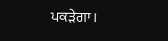ਪਕੜੇਗਾ।